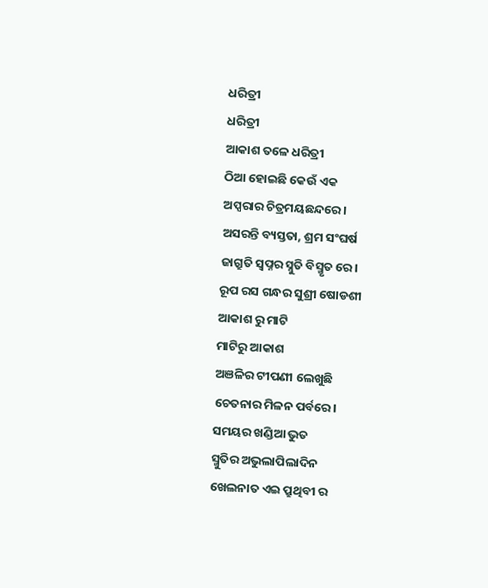ଧରିତ୍ରୀ
ଧରିତ୍ରୀ
ଆକାଶ ତଳେ ଧରିତ୍ରୀ
ଠିଆ ହୋଇଛି କେଉଁ ଏକ
ଅପ୍ସରାର ଚିତ୍ରମୟଛନ୍ଦରେ।
ଅସରନ୍ତି ବ୍ୟସ୍ତତା, ଶ୍ରମ ସଂଘର୍ଷ
ଜାଗ୍ରୁତି ସ୍ୱପ୍ନର ସ୍ନୁତି ବିସ୍ମୃତ ରେ।
ରୂପ ରସ ଗନ୍ଧର ସୁଶ୍ରୀ ଷୋଡଶୀ
ଆକାଶ ରୁ ମାଟି
ମାଟିରୁ ଆକାଶ
ଅଞଳିର ଟୀପଣୀ ଲେଖୁଛି
ଚେତନାର ମିଳନ ପର୍ବରେ।
ସମୟର ଖଣ୍ଡିଆ ଭୁତ
ସ୍ମୁତିର ଅଭୁଲାପିଲାଦିନ
ଖେଲନାତ ଏଇ ପ୍ରୁଥିବୀ ର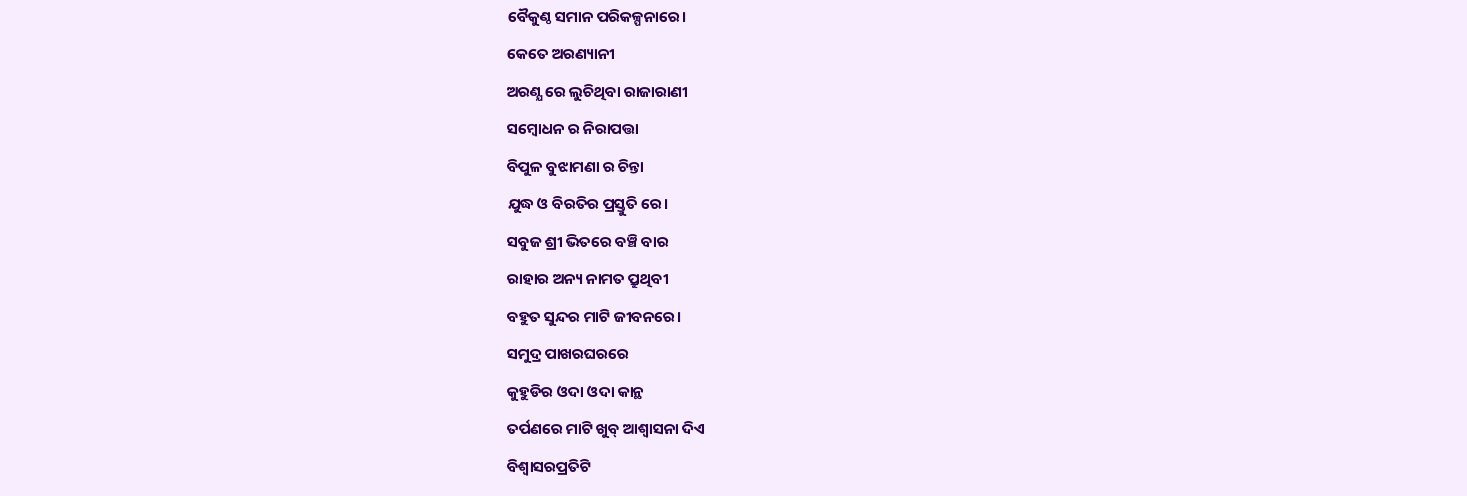ବୈକୁଣ୍ଠ ସମାନ ପରିକଳ୍ପନାରେ।
କେତେ ଅରଣ୍ୟାନୀ
ଅରଣ୍ଯ ରେ ଲୁଚିଥିବା ରାଜାରାଣୀ
ସମ୍ୱୋଧନ ର ନିରାପତ୍ତା
ବିପୁଳ ବୁଝାମଣା ର ଚିନ୍ତା
ଯୁଦ୍ଧ ଓ ବିରତିର ପ୍ରସ୍ତୁତି ରେ।
ସବୁଜ ଶ୍ରୀ ଭିତରେ ବଞ୍ଚି ବାର
ରାହାର ଅନ୍ୟ ନାମତ ପ୍ରୁଥିବୀ
ବହୁତ ସୁନ୍ଦର ମାଟି ଜୀବନରେ।
ସମୁଦ୍ର ପାଖରଘରରେ
କୁହୁଡିର ଓଦା ଓଦା କାନ୍ଥ
ତର୍ପଣରେ ମାଟି ଖୁବ୍ ଆଶ୍ୱାସନା ଦିଏ
ବିଶ୍ୱାସରପ୍ରତିଟି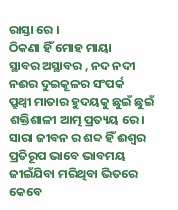ରାସ୍ତା ରେ ।
ଠିକଣା ହିଁ ମୋହ ମାୟା
ସ୍ଥାବର ଅସ୍ଥାବର , ନଦ ନଦୀ
ନଈର ଦୁଇକୂଳର ସଂପର୍କ
ପ୍ରୁଥ୍ୱୀ ମାତାର ହୁଦୟକୁ ଛୁଇଁ ଛୁଇଁ
ଶକ୍ତିଶାଳୀ ଆତ୍ମ ପ୍ରତ୍ୟୟ ରେ।
ସାରା ଜୀବନ ର ଶବ୍ଦ ହିଁ ଈଶ୍ବର
ପ୍ରତିରୂପ ଭାବେ ଭାବମୟ
ଜୀଇଁଯିବା ମରିଥିବା ଭିତରେ
କେବେ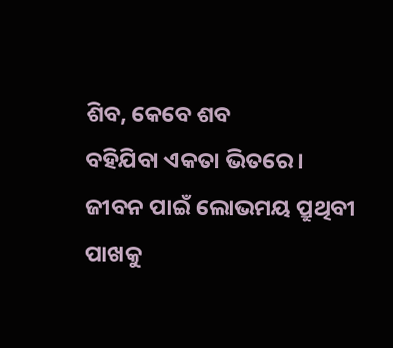ଶିବ, କେବେ ଶବ
ବହିଯିବା ଏକତା ଭିତରେ।
ଜୀବନ ପାଇଁ ଲୋଭମୟ ପ୍ରୁଥିବୀ
ପାଖକୁ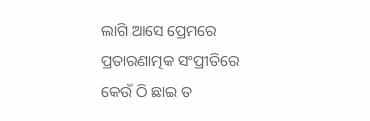ଲାଗି ଆସେ ପ୍ରେମରେ
ପ୍ରତାରଣାତ୍ମକ ସଂପ୍ରୀତିରେ
କେଉଁ ଠି ଛାଇ ତ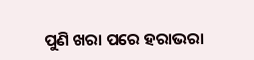ପୁଣି ଖରା ପରେ ହରାଭରା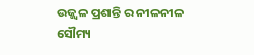ଉଜ୍ଜ୍ବଳ ପ୍ରଶାନ୍ତି ର ନୀଳନୀଳ
ସୌମ୍ୟ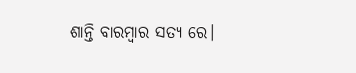ଶାନ୍ତି ବାରମ୍ବାର ସତ୍ଯ ରେ।